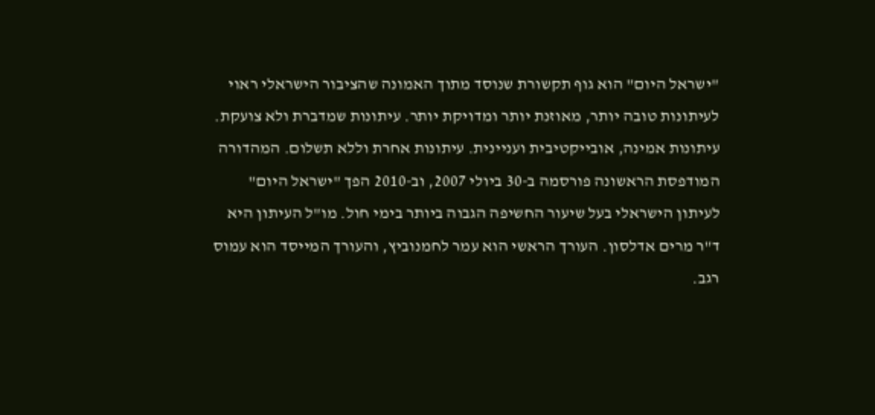"ישראל היום" הוא גוף תקשורת שנוסד מתוך האמונה שהציבור הישראלי ראוי לעיתונות טובה יותר, מאוזנת יותר ומדויקת יותר. עיתונות שמדברת ולא צועקת. עיתונות אמינה, אובייקטיבית ועניינית. עיתונות אחרת וללא תשלום. המהדורה המודפסת הראשונה פורסמה ב-30 ביולי 2007, וב-2010 הפך "ישראל היום" לעיתון הישראלי בעל שיעור החשיפה הגבוה ביותר בימי חול. מו"ל העיתון היא ד"ר מרים אדלסון. העורך הראשי הוא עמר לחמנוביץ, והעורך המייסד הוא עמוס רגב.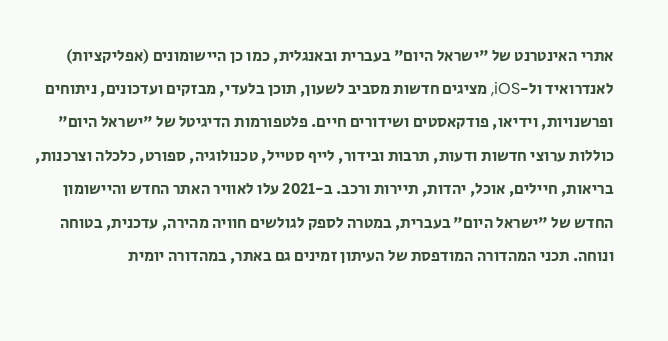אתרי האינטרנט של "ישראל היום" בעברית ובאנגלית, כמו כן היישומונים (אפליקציות) לאנדרואיד ול-iOS, מציגים חדשות מסביב לשעון, תוכן בלעדי, מבזקים ועדכונים, ניתוחים ופרשנויות, וידיאו, פודקאסטים ושידורים חיים. פלטפורמות הדיגיטל של "ישראל היום" כוללות ערוצי חדשות ודעות, תרבות ובידור, לייף סטייל, טכנולוגיה, ספורט, כלכלה וצרכנות, בריאות, חיילים, אוכל, יהדות, תיירות ורכב. ב-2021 עלו לאוויר האתר החדש והיישומון החדש של "ישראל היום" בעברית, במטרה לספק לגולשים חוויה מהירה, עדכנית, בטוחה ונוחה. תכני המהדורה המודפסת של העיתון זמינים גם באתר, במהדורה יומית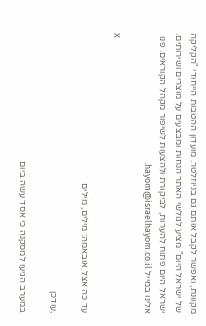מקוונת, ואפשר לקבל אותם גם בניוזלטר. מועדון ההטבות הייחודי "הקליקה של ישראל היום" מציע לגולשי האתר הנחות ומבצעים על מוצרים ושירותים. ישראל היום פתוח להערות, לביקורת ולהצעות לשיפור מקהל הקוראים. פנו אלינו במייל hayom@israelhayom.co.il.

X

עד כה אצל אובאמה: מילים, מילים

,עודכן

במערב הגיעו למסקנה כי אסד עשה ביום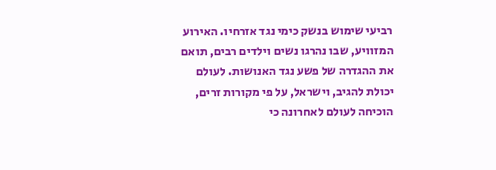רביעי שימוש בנשק כימי נגד אזרחיו. האירוע המזוויע, שבו נהרגו נשים וילדים רבים, תואם את ההגדרה של פשע נגד האנושות. לעולם יכולת להגיב, וישראל, על פי מקורות זרים, הוכיחה לעולם לאחרונה כי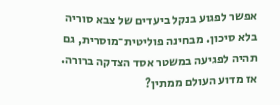אפשר לפגוע בנקל ביעדים של צבא סוריה בלא סיכון. מבחינה פוליטית־מוסרית, גם תהיה לפגיעה במשטר אסד הצדקה ברורה. אז מדוע העולם ממתין?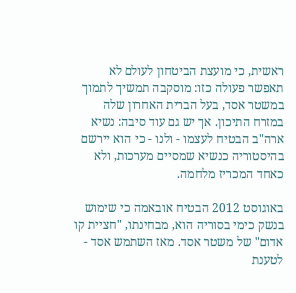ראשית, כי מועצת הביטחון לעולם לא תאפשר פעולה כזו: מוסקבה תמשיך לתמוך במשטר אסד, בעל הברית האחרון שלה במזרח התיכון. אך יש גם עוד סיבה: נשיא ארה"ב הבטיח לעצמו - ולנו - כי הוא יירשם בהיסטוריה כנשיא שמסיים מערכות, ולא כאחד המכריז מלחמה.

באוגוסט 2012 הבטיח אובאמה כי שימוש בנשק כימי בסוריה הוא, מבחינתו, "חציית קו אדום" של משטר אסד. מאז השתמש אסד - לטענת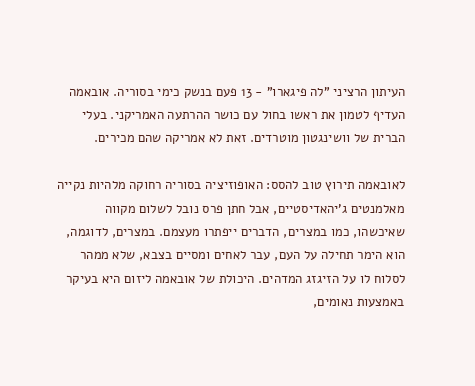העיתון הרציני "לה פיגארו" - 13 פעם בנשק כימי בסוריה. אובאמה העדיף לטמון את ראשו בחול עם כושר ההרתעה האמריקני. בעלי הברית של וושינגטון מוטרדים. זאת לא אמריקה שהם מכירים.

לאובאמה תירוץ טוב להסס: האופוזיציה בסוריה רחוקה מלהיות נקייה מאלמנטים ג'יהאדיסטיים, אבל חתן פרס נובל לשלום מקווה שאיכשהו, כמו במצרים, הדברים ייפתרו מעצמם. במצרים, לדוגמה, הוא הימר תחילה על העם, עבר לאחים ומסיים בצבא, שלא ממהר לסלוח לו על הזיגזג המדהים. היכולת של אובאמה ליזום היא בעיקר באמצעות נאומים,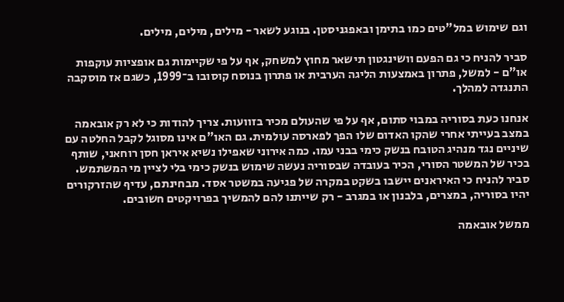וגם שימוש במל"טים כמו בתימן ובאפגניסטן. בנוגע לשאר - מילים, מילים, מילים.

סביר להניח כי גם הפעם וושינגטון תישאר מחוץ למשחק, אף על פי שקיימות גם אופציות עוקפות או"ם - למשל, פתרון באמצעות הליגה הערבית או פתרון בנוסח קוסובו ב־1999, כשגם אז מוסקבה התנגדה למהלך.

אנחנו כעת בסוריה במבוי סתום, אף על פי שהעולם מכיר בזוועות. צריך להודות כי לא רק אובאמה במצב בעייתי אחרי שהקו האדום שלו הפך לפארסה עולמית. גם האו"ם אינו מסוגל לקבל החלטה עם שיניים נגד מנהיג הטובח בנשק כימי בבני עמו. כמה אירוני שאפילו נשיא איראן חסן רוחאני, שותף בכיר של המשטר הסורי, הכיר בעובדה שבסוריה נעשה שימוש בנשק כימי בלי לציין מי המשתמש. סביר להניח כי האיראנים יישבו בשקט במקרה של פגיעה במשטר אסד. מבחינתם, עדיף שהזרקורים יהיו בסוריה, במצרים, בלבנון או במגרב - רק שייתנו להם להמשיך בפרויקטים חשובים.

ממשל אובאמה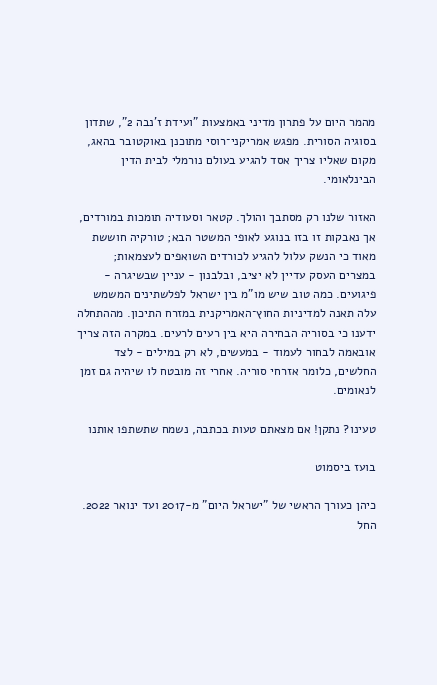מהמר היום על פתרון מדיני באמצעות "ועידת ז'נבה 2", שתדון בסוגיה הסורית. מפגש אמריקני־רוסי מתוכנן באוקטובר בהאג, מקום שאליו צריך אסד להגיע בעולם נורמלי לבית הדין הבינלאומי.

האזור שלנו רק מסתבך והולך. קטאר וסעודיה תומכות במורדים, אך נאבקות זו בזו בנוגע לאופי המשטר הבא; טורקיה חוששת מאוד כי הנשק עלול להגיע לכורדים השואפים לעצמאות; במצרים העסק עדיין לא יציב, ובלבנון - עניין שבשיגרה - פיגועים. כמה טוב שיש מו"מ בין ישראל לפלשתינים המשמש עלה תאנה למדיניות החוץ־האמריקנית במזרח התיכון. מההתחלה ידענו כי בסוריה הבחירה היא בין רעים לרעים. במקרה הזה צריך אובאמה לבחור לעמוד - במעשים, לא רק במילים - לצד החלשים, כלומר אזרחי סוריה. אחרי זה מובטח לו שיהיה גם זמן לנאומים.

טעינו? נתקן! אם מצאתם טעות בכתבה, נשמח שתשתפו אותנו

בועז ביסמוט

כיהן כעורך הראשי של "ישראל היום" מ-2017 ועד ינואר 2022. החל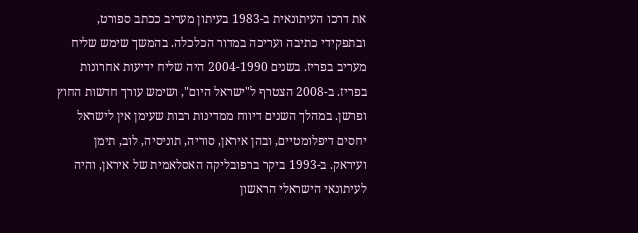את דרכו העיתונאית ב-1983 בעיתון מעריב ככתב ספורט, ובתפקידי כתיבה ועריכה במדור הכלכלה. בהמשך שימש שליח מעריב בפריז. בשנים 2004-1990 היה שליח ידיעות אחרונות בפריז. ב-2008 הצטרף ל"ישראל היום", ושימש עורך חדשות החוץ ופרשן. במהלך השנים דיווח ממדינות רבות שעימן אין לישראל יחסים דיפלומטיים, ובהן איראן, סוריה, תוניסיה, לוב, תימן ועיראק. ב-1993 ביקר ברפובליקה האסלאמית של איראן, והיה לעיתונאי הישראלי הראשון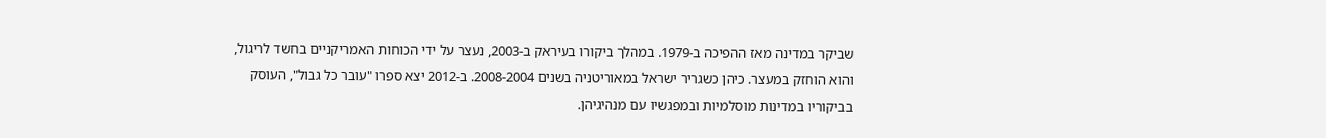שביקר במדינה מאז ההפיכה ב-1979. במהלך ביקורו בעיראק ב-2003, נעצר על ידי הכוחות האמריקניים בחשד לריגול, והוא הוחזק במעצר. כיהן כשגריר ישראל במאוריטניה בשנים 2008-2004. ב-2012 יצא ספרו "עובר כל גבול", העוסק בביקוריו במדינות מוסלמיות ובמפגשיו עם מנהיגיהן.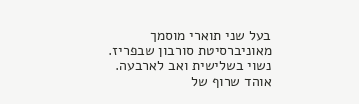בעל שני תוארי מוסמך מאוניברסיטת סורבון שבפריז. נשוי בשלישית ואב לארבעה. אוהד שרוף של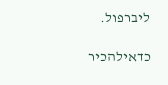ליברפול.

כדאילהכיר